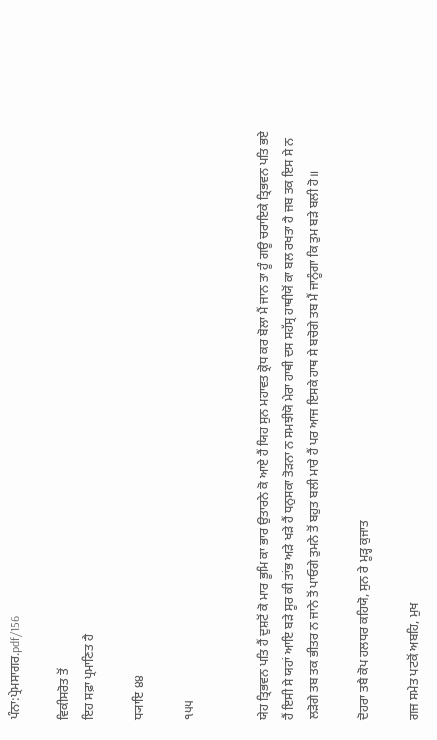ਪੰਨਾ:ਪ੍ਰੇਮਸਾਗਰ.pdf/156

ਵਿਕੀਸਰੋਤ ਤੋਂ
ਇਹ ਸਫ਼ਾ ਪ੍ਰਮਾਣਿਤ ਹੈ

ਧ੍ਯਾਇ ੪੪

੧੫੫


ਯੇਹ ਤ੍ਰਿਭਵਨ ਪਤਿ ਹੈਂ ਦੁਸ਼ਟੋਂ ਕੋ ਮਾਰ ਭੂਮਿ ਕਾ ਭਾਰ ਉਤਾਰਨੇ ਕੋ ਆਏ ਹੈਂ ਯਿਹ ਸੁਨ ਮਹਾਵਤ ਕ੍ਰੋਧ ਕਰ ਬੋਲਾ ਮੈਂ ਜਾਨ ਤਾ ਹੂੰ ਗਊ ਚਰਾਇਕੇ ਤ੍ਰਿਭਵਨ ਪਤਿ ਭਏ ਹੈਂ ਇਸੀ ਸੇ ਯਹਾਂ ਆਇ ਬੜੇ ਸੂਰ ਕੀ ਤਾਂਭ ਅੜੇ ਖੜੇ ਹੈਂ ਧਨੁਸਕਾ ਤੋੜਨਾ ਨ ਸਮਝੀਯੋ ਮੇਰਾ ਹਾਥੀ ਦਸ ਸਹੱਸ੍ਰ ਹਾਥੀਯੋਂ ਕਾ ਬਲ ਰਖਤਾ ਹੈ ਜਬ ਤਕ ਇਸ ਸੇ ਨ ਲੜੋਗੇ ਤਬ ਤਕ ਭੀਤਰ ਨ ਜਾਨੇ ਤੋਂ ਪਾਓਗੇ ਤੁਮਨੇ ਤੋਂ ਬਹੁਤ ਬਲੀ ਮਾਰੇ ਹੈਂ ਪਰ ਆਜ ਇਸਕੇ ਹਾਥ ਸੇ ਬਚੋਗੇ ਤਬ ਮੈਂ ਜਾਨੂੰਗਾ ਕਿ ਤੁਮ ਬੜੇ ਬਲੀ ਹੋ॥

ਦੋਹਰਾ ਤਬੈ ਕੋਪ ਹਲਧਰ ਕਹਿਯੋ, ਸੁਨ ਰੇ ਮੂੜ੍ਹ ਕੁਜਾਤ

ਗਜ ਸਮੇਤ ਪਟਕੋਂ ਅਬਹਿ, ਮੁਖ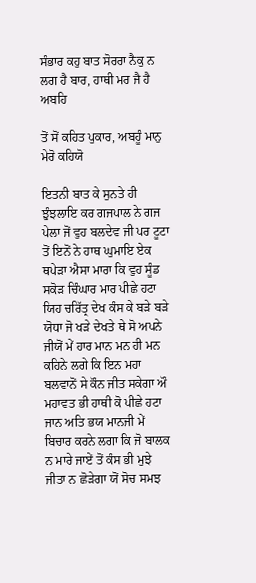ਸੰਭਾਰ ਕਹੁ ਬਾਤ ਸੋਰਰਾ ਨੈਕੁ ਨ ਲਗ ਹੈ ਬਾਰ, ਹਾਥੀ ਮਰ ਜੈ ਹੈ ਅਬਹਿ

ਤੋਂ ਸੋਂ ਕਹਿਤ ਪੁਕਾਰ, ਅਬਹੂੰ ਮਾਨੁ ਮੇਰੋ ਕਹਿਯੋ

ਇਤਨੀ ਬਾਤ ਕੇ ਸੁਨਤੇ ਹੀ ਝੁੰਝਲਾਇ ਕਰ ਗਜਪਾਲ ਨੇ ਗਜ ਪੇਲਾ ਜੋਂ ਵੁਹ ਬਲਦੇਵ ਜੀ ਪਰ ਟੂਟਾ ਤੋਂ ਇਨੋਂ ਨੇ ਹਾਥ ਘੁਮਾਇ ਏਕ ਥਪੇੜਾ ਐਸਾ ਮਾਰਾ ਕਿ ਵੁਹ ਸੂੰਡ ਸਕੋੜ ਚਿੰਘਾਰ ਮਾਰ ਪੀਛੇ ਹਟਾ ਯਿਹ ਚਰਿੱਤ੍ਰ ਦੇਖ ਕੰਸ ਕੇ ਬੜੇ ਬੜੇ ਯੋਧਾ ਜੋ ਖੜੇ ਦੇਖਤੇ ਥੇ ਸੋ ਅਪਨੇ ਜੀਯੋਂ ਮੇਂ ਹਾਰ ਮਾਨ ਮਨ ਹੀ ਮਨ ਕਹਿਨੇ ਲਗੇ ਕਿ ਇਨ ਮਹਾ ਬਲਵਾਨੋਂ ਸੇ ਕੌਨ ਜੀਤ ਸਕੇਗਾ ਔ ਮਹਾਵਤ ਭੀ ਹਾਥੀ ਕੋ ਪੀਛੇ ਹਟਾ ਜਾਨ ਅਤਿ ਭਯ ਮਾਨਜੀ ਮੇਂ ਬਿਚਾਰ ਕਰਨੇ ਲਗਾ ਕਿ ਜੋ ਬਾਲਕ ਨ ਮਾਰੇ ਜਾਏਂ ਤੋਂ ਕੰਸ ਭੀ ਮੁਝੇ ਜੀਤਾ ਨ ਛੋੜੇਗਾ ਯੋਂ ਸੋਚ ਸਮਝ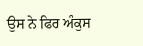ਉਸ ਨੇ ਫਿਰ ਅੰਕੁਸ